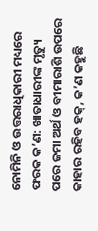ନୋମିନି ଓ ଉତ୍ତରାଧିକାରୀ ମଧ୍ୟରେ ଫରକ କ’ଣ: ଖାତାଧାରୀଙ୍କ ମୃତ୍ୟୁ ପରେ ଜମା ଅର୍ଥ ଓ ବୀମାରାଶି ଉପରେ କାହାର ରହିବ ହକ୍, କ’ଣ କହୁଛି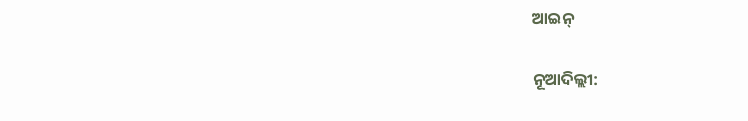ଆଇନ୍

ନୂଆଦିଲ୍ଲୀ: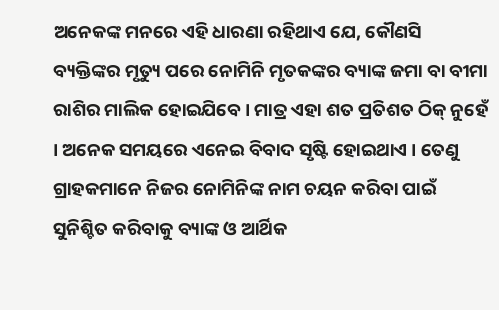ଅନେକଙ୍କ ମନରେ ଏହି ଧାରଣା ରହିଥାଏ ଯେ, କୌଣସି ବ୍ୟକ୍ତିଙ୍କର ମୃତ୍ୟୁ ପରେ ନୋମିନି ମୃତକଙ୍କର ବ୍ୟାଙ୍କ ଜମା ବା ବୀମା ରାଶିର ମାଲିକ ହୋଇଯିବେ । ମାତ୍ର ଏହା ଶତ ପ୍ରତିଶତ ଠିକ୍ ନୁହେଁ । ଅନେକ ସମୟରେ ଏନେଇ ବିବାଦ ସୃଷ୍ଟି ହୋଇଥାଏ । ତେଣୁ ଗ୍ରାହକମାନେ ନିଜର ନୋମିନିଙ୍କ ନାମ ଚୟନ କରିବା ପାଇଁ ସୁନିଶ୍ଚିତ କରିବାକୁ ବ୍ୟାଙ୍କ ଓ ଆର୍ଥିକ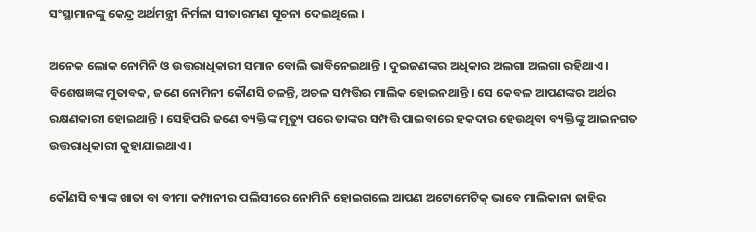ସଂସ୍ଥାମାନଙ୍କୁ କେନ୍ଦ୍ର ଅର୍ଥମନ୍ତ୍ରୀ ନିର୍ମଳା ସୀତାରମଣ ସୂଚନା ଦେଇଥିଲେ ।

ଅନେକ ଲୋକ ନୋମିନି ଓ ଉତ୍ତରାଧିକାରୀ ସମାନ ବୋଲି ଭାବିନେଇଥାନ୍ତି । ଦୁଇଜଣଙ୍କର ଅଧିକାର ଅଲଗା ଅଲଗା ରହିଥାଏ । ବିଶେଷଜ୍ଞଙ୍କ ମୁତାବକ, ଜଣେ ନୋମିନୀ କୌଣସି ଚଳନ୍ତି, ଅଚଳ ସମ୍ପତ୍ତିର ମାଲିକ ହୋଇନଥାନ୍ତି । ସେ କେବଳ ଆପଣଙ୍କର ଅର୍ଥର ରକ୍ଷଣକାରୀ ହୋଇଥାନ୍ତି । ସେହିପରି ଜଣେ ବ୍ୟକ୍ତିଙ୍କ ମୃତ୍ୟୁ ପରେ ତାଙ୍କର ସମ୍ପତ୍ତି ପାଇବାରେ ହକଦାର ହେଉଥିବା ବ୍ୟକ୍ତିଙ୍କୁ ଆଇନଗତ ଉତ୍ତରାଧିକାରୀ କୁହାଯାଇଥାଏ ।

କୌଣସି ବ୍ୟାଙ୍କ ଖାତା ବା ବୀମା କମ୍ପାନୀର ପଲିସୀରେ ନୋମିନି ହୋଇଗଲେ ଆପଣ ଅଟୋମେଟିକ୍ ଭାବେ ମାଲିକାନା ଜାହିର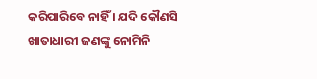କରିପାରିବେ ନାହିଁ । ଯଦି କୌଣସି ଖାତାଧାରୀ ଜଣଙ୍କୁ ନୋମିନି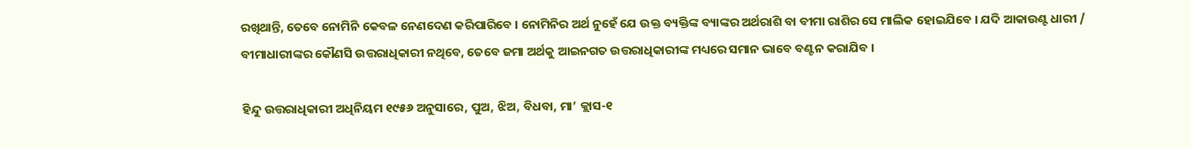ରଖିଥାନ୍ତି, ତେବେ ନୋମିନି କେବଳ ନେଣଦେଣ କରିପାରିବେ । ନୋମିନିର ଅର୍ଥ ନୁହେଁ ଯେ ଉକ୍ତ ବ୍ୟକ୍ତିଙ୍କ ବ୍ୟାଙ୍କର ଅର୍ଥରାଶି ବା ବୀମା ରାଶିର ସେ ମାଲିକ ହୋଇଯିବେ । ଯଦି ଆକାଉଣ୍ଟ ଧାରୀ / ବୀମାଧାରୀଙ୍କର କୌଣସି ଉତ୍ତରାଧିକାରୀ ନଥିବେ, ତେବେ ଜମା ଅର୍ଥକୁ ଆଇନଗତ ଉତ୍ତରାଧିକାରୀଙ୍କ ମଧ୍ୟରେ ସମାନ ଭାବେ ବଣ୍ଟନ କରାଯିବ ।

ହିନ୍ଦୁ ଉତ୍ତରାଧିକାରୀ ଅଧିନିୟମ ୧୯୫୬ ଅନୁସାରେ, ପୁଅ, ଝିଅ, ବିଧବା, ମା’ କ୍ଲାସ-୧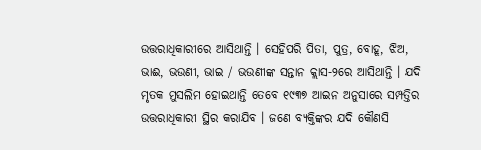ଉତ୍ତରାଧିକାରୀରେ ଆସିଥାନ୍ତି । ସେହିପରି ପିତା, ପୁତ୍ର, ବୋହୂ, ଝିଅ, ଭାଈ, ଭଉଣୀ, ଭାଇ / ଭଉଣୀଙ୍କ ସନ୍ତାନ କ୍ଲାସ-୨ରେ ଆସିଥାନ୍ତି । ଯଦି ମୃତକ ମୁସଲିମ ହୋଇଥାନ୍ତି ତେବେ ୧୯୩୭ ଆଇନ ଅନୁସାରେ ସମ୍ପତ୍ତିର ଉତ୍ତରାଧିକାରୀ ସ୍ଥିର କରାଯିବ । ଜଣେ ବ୍ୟକ୍ତିଙ୍କର ଯଦି କୌଣସି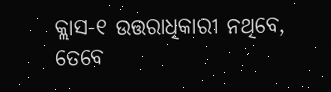କ୍ଲାସ-୧ ଉତ୍ତରାଧିକାରୀ ନଥିବେ, ତେବେ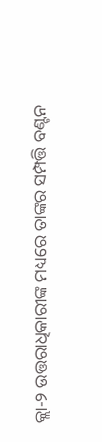କ୍ଲା-୨ ଉତ୍ତରାଧିକାରୀଙ୍କ ମଧ୍ୟରେ ତାଙ୍କର ସମ୍ପତ୍ତି ବଣ୍ଟନ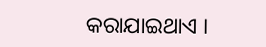କରାଯାଇଥାଏ ।